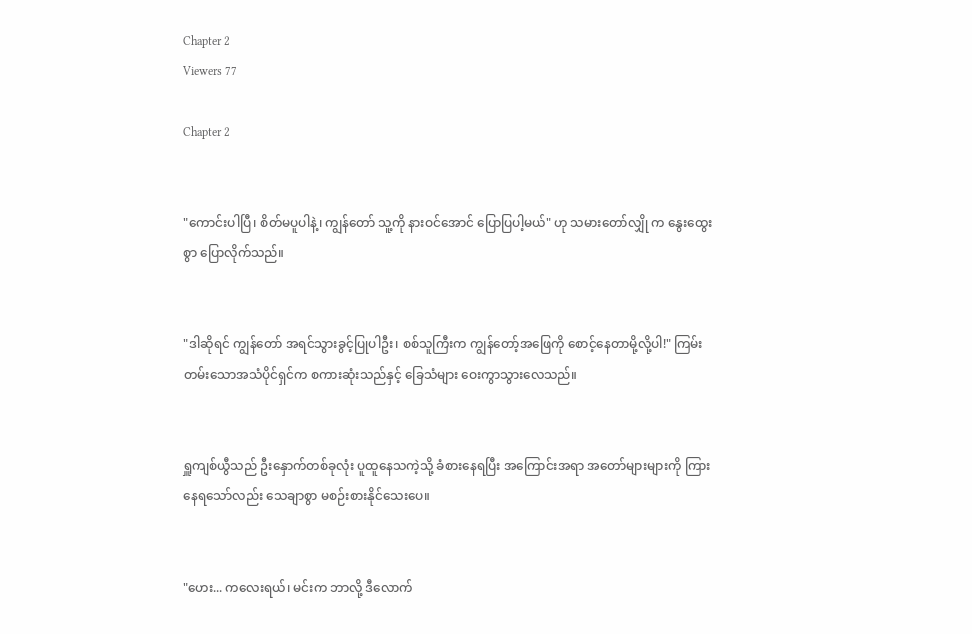Chapter 2
Viewers 77

Chapter 2


"ကောင်းပါပြီ၊ စိတ်မပူပါနဲ့၊ ကျွန်တော် သူ့ကို နားဝင်အောင် ပြောပြပါ့မယ်" ဟု သမားတော်လျှို က နွေးထွေးစွာ ပြောလိုက်သည်။


"ဒါဆိုရင် ကျွန်တော် အရင်သွားခွင့်ပြုပါဦး၊ စစ်သူကြီးက ကျွန်တော့်အဖြေကို စောင့်နေတာမို့လို့ပါ!" ကြမ်းတမ်းသောအသံပိုင်ရှင်က စကားဆုံးသည်နှင့် ခြေသံများ ဝေးကွာသွားလေသည်။


ရှူကျစ်ယွီသည် ဦးနှောက်တစ်ခုလုံး ပူထူနေသကဲ့သို့ ခံစားနေရပြီး အကြောင်းအရာ အတော်များများကို ကြားနေရသော်လည်း သေချာစွာ မစဉ်းစားနိုင်သေးပေ။


"ဟေး... ကလေးရယ်၊ မင်းက ဘာလို့ ဒီလောက်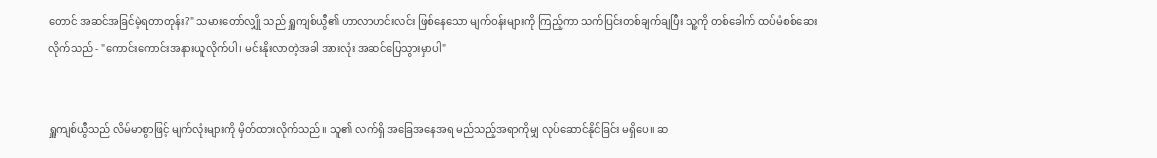တောင် အဆင်အခြင်မဲ့ရတာတုန်း?" သမားတော်လျှို သည် ရှူကျစ်ယွီ၏ ဟာလာဟင်းလင်း ဖြစ်နေသော မျက်ဝန်းများကို ကြည့်ကာ သက်ပြင်းတစ်ချက်ချပြီး သူ့ကို တစ်ခေါက် ထပ်မံစစ်ဆေးလိုက်သည် - "ကောင်းကောင်းအနားယူလိုက်ပါ၊ မင်းနိုးလာတဲ့အခါ အားလုံး အဆင်ပြေသွားမှာပါ"


ရှူကျစ်ယွီသည် လိမ်မာစွာဖြင့် မျက်လုံးများကို မှိတ်ထားလိုက်သည်။ သူ၏ လက်ရှိ အခြေအနေအရ မည်သည့်အရာကိုမျှ လုပ်ဆောင်နိုင်ခြင်း မရှိပေ။ ဆ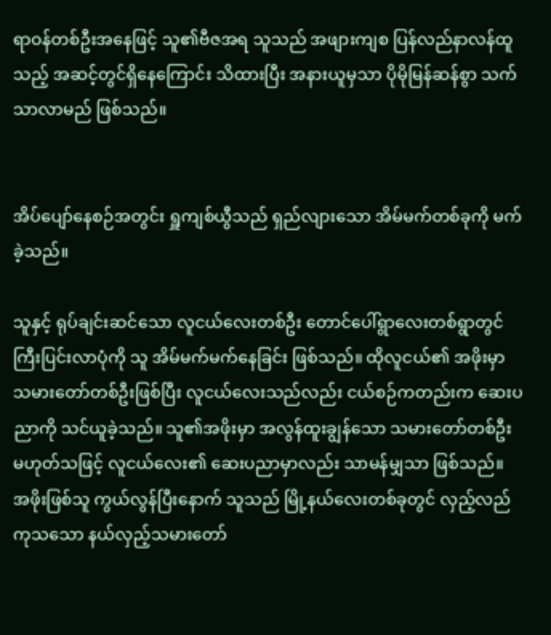ရာဝန်တစ်ဦးအနေဖြင့် သူ၏ဗီဇအရ သူသည် အဖျားကျစ ပြန်လည်နာလန်ထူသည့် အဆင့်တွင်ရှိနေကြောင်း သိထားပြီး အနားယူမှသာ ပိုမိုမြန်ဆန်စွာ သက်သာလာမည် ဖြစ်သည်။


အိပ်ပျော်နေစဉ်အတွင်း ရှူကျစ်ယွီသည် ရှည်လျားသော အိမ်မက်တစ်ခုကို မက်ခဲ့သည်။

သူနှင့် ရုပ်ချင်းဆင်သော လူငယ်လေးတစ်ဦး တောင်ပေါ်ရွာလေးတစ်ရွာတွင် ကြီးပြင်းလာပုံကို သူ အိမ်မက်မက်နေခြင်း ဖြစ်သည်။ ထိုလူငယ်၏ အဖိုးမှာ သမားတော်တစ်ဦးဖြစ်ပြီး လူငယ်လေးသည်လည်း ငယ်စဉ်ကတည်းက ဆေးပညာကို သင်ယူခဲ့သည်။ သူ၏အဖိုးမှာ အလွန်ထူးချွန်သော သမားတော်တစ်ဦး မဟုတ်သဖြင့် လူငယ်လေး၏ ဆေးပညာမှာလည်း သာမန်မျှသာ ဖြစ်သည်။ အဖိုးဖြစ်သူ ကွယ်လွန်ပြီးနောက် သူသည် မြို့နယ်လေးတစ်ခုတွင် လှည့်လည်ကုသသော နယ်လှည့်သမားတော်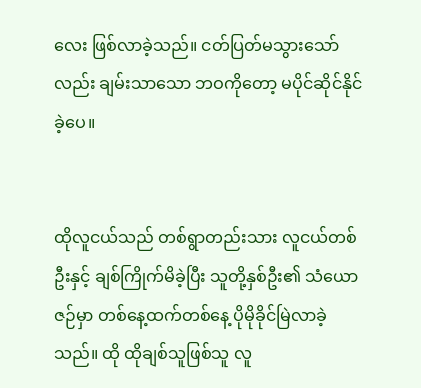လေး ဖြစ်လာခဲ့သည်။ ငတ်ပြတ်မသွားသော်လည်း ချမ်းသာသော ဘဝကိုတော့ မပိုင်ဆိုင်နိုင်ခဲ့ပေ။


ထိုလူငယ်သည် တစ်ရွာတည်းသား လူငယ်တစ်ဦးနှင့် ချစ်ကြိုက်မိခဲ့ပြီး သူတို့နှစ်ဦး၏ သံယောဇဉ်မှာ တစ်နေ့ထက်တစ်နေ့ ပိုမိုခိုင်မြဲလာခဲ့သည်။ ထို ထိုချစ်သူဖြစ်သူ လူ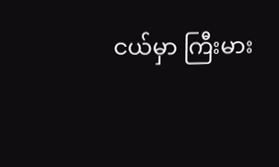ငယ်မှာ ကြီးမား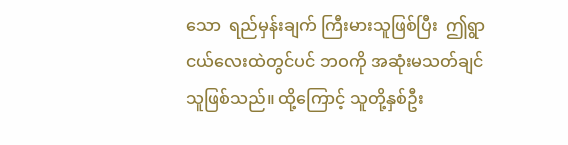သော  ရည်မှန်းချက် ကြီးမားသူဖြစ်ပြီး  ဤရွာငယ်လေးထဲတွင်ပင် ဘဝကို အဆုံးမသတ်ချင်သူဖြစ်သည်။ ထို့ကြောင့် သူတို့နှစ်ဦး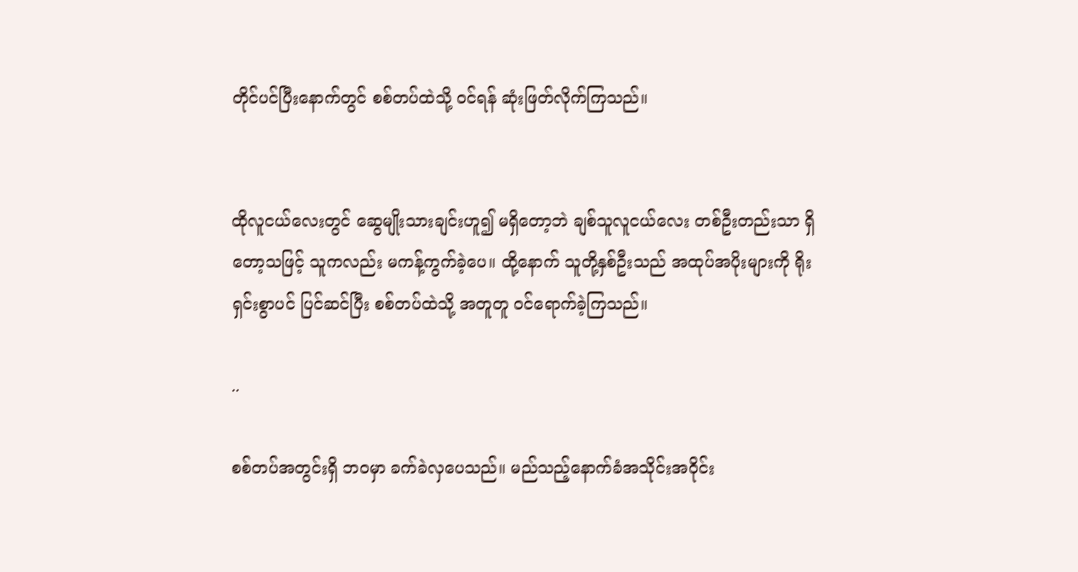တိုင်ပင်ပြီးနောက်တွင် စစ်တပ်ထဲသို့ ဝင်ရန် ဆုံးဖြတ်လိုက်ကြသည်။


ထိုလူငယ်လေးတွင် ဆွေမျိုးသားချင်းဟူ၍ မရှိတော့ဘဲ ချစ်သူလူငယ်လေး တစ်ဦးတည်းသာ ရှိတော့သဖြင့် သူကလည်း မကန့်ကွက်ခဲ့ပေ။ ထို့နောက် သူတို့နှစ်ဦးသည် အထုပ်အပိုးများကို ရိုးရှင်းစွာပင် ပြင်ဆင်ပြီး စစ်တပ်ထဲသို့ အတူတူ ဝင်ရောက်ခဲ့ကြသည်။

..

စစ်တပ်အတွင်းရှိ ဘဝမှာ ခက်ခဲလှပေသည်။ မည်သည့်နောက်ခံအသိုင်းအဝိုင်း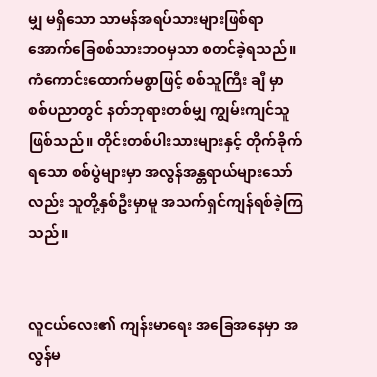မျှ မရှိသော သာမန်အရပ်သားများဖြစ်ရာ အောက်ခြေစစ်သားဘဝမှသာ စတင်ခဲ့ရသည်။ ကံကောင်းထောက်မစွာဖြင့် စစ်သူကြီး ချီ မှာ စစ်ပညာတွင် နတ်ဘုရားတစ်မျှ ကျွမ်းကျင်သူဖြစ်သည်။ တိုင်းတစ်ပါးသားများနှင့် တိုက်ခိုက်ရသော စစ်ပွဲများမှာ အလွန်အန္တရာယ်များသော်လည်း သူတို့နှစ်ဦးမှာမူ အသက်ရှင်ကျန်ရစ်ခဲ့ကြသည်။


လူငယ်လေး၏ ကျန်းမာရေး အခြေအနေမှာ အလွန်မ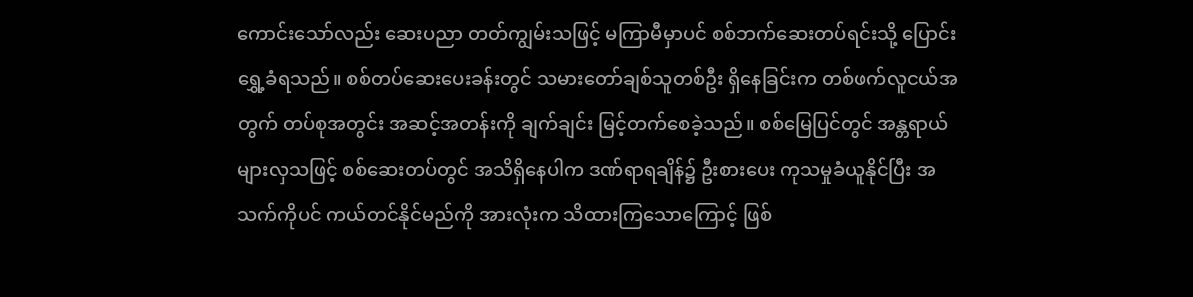ကောင်းသော်လည်း ဆေးပညာ တတ်ကျွမ်းသဖြင့် မကြာမီမှာပင် စစ်ဘက်ဆေးတပ်ရင်းသို့ ပြောင်းရွှေ့ခံရသည်။ စစ်တပ်ဆေးပေးခန်းတွင် သမားတော်ချစ်သူတစ်ဦး ရှိနေခြင်းက တစ်ဖက်လူငယ်အတွက် တပ်စုအတွင်း အဆင့်အတန်းကို ချက်ချင်း မြင့်တက်စေခဲ့သည်။ စစ်မြေပြင်တွင် အန္တရာယ်များလှသဖြင့် စစ်ဆေးတပ်တွင် အသိရှိနေပါက ဒဏ်ရာရချိန်၌ ဦးစားပေး ကုသမှုခံယူနိုင်ပြီး အသက်ကိုပင် ကယ်တင်နိုင်မည်ကို အားလုံးက သိထားကြသောကြောင့် ဖြစ်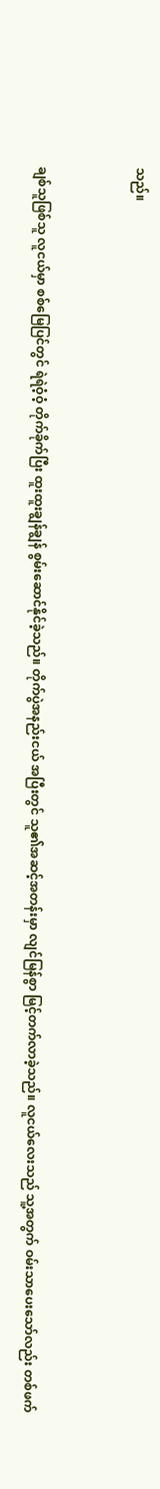သည်။


ချစ်သူဖြစ်သူ လူငယ်မှာ စစ်မြေပြင်တွင် ရဲရဲဝံ့ဝံ့ တိုက်ခိုက်ပြီး ထူးထူးချွန်ချွန် စွမ်းဆောင်နိုင်ခဲ့သည်။ တိုက်ပွဲအနည်းငယ် အပြီးတွင် သူ၏အဆင့်အတန်းမှာ လျင်မြန်စွာ မြင့်တက်လာခဲ့သည်။ လူငယ်လေးသည် သူ့အတွက် ဝမ်းသာပေးသော်လည်း တစ်ဖက်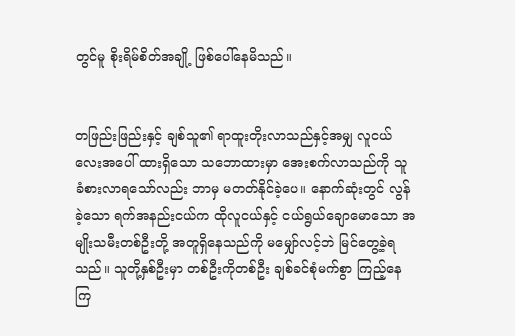တွင်မူ စိုးရိမ်စိတ်အချို့ ဖြစ်ပေါ်နေမိသည်။


တဖြည်းဖြည်းနှင့် ချစ်သူ၏ ရာထူးတိုးလာသည်နှင့်အမျှ လူငယ်လေးအပေါ် ထားရှိသော သဘောထားမှာ အေးစက်လာသည်ကို သူ ခံစားလာရသော်လည်း ဘာမှ မတတ်နိုင်ခဲ့ပေ။ နောက်ဆုံးတွင် လွန်ခဲ့သော ရက်အနည်းငယ်က ထိုလူငယ်နှင့် ငယ်ရွယ်ချောမောသော အမျိုးသမီးတစ်ဦးတို့ အတူရှိနေသည်ကို မမျှော်လင့်ဘဲ မြင်တွေ့ခဲ့ရသည်။ သူတို့နှစ်ဦးမှာ တစ်ဦးကိုတစ်ဦး ချစ်ခင်စုံမက်စွာ ကြည့်နေကြ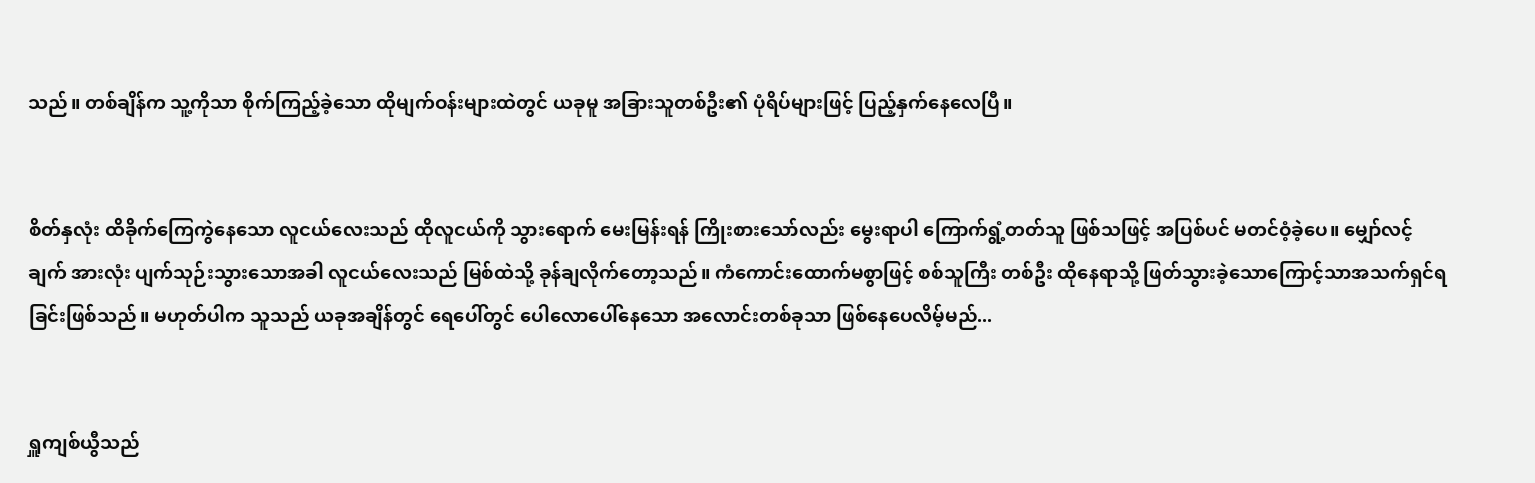သည်။ တစ်ချိန်က သူ့ကိုသာ စိုက်ကြည့်ခဲ့သော ထိုမျက်ဝန်းများထဲတွင် ယခုမူ အခြားသူတစ်ဦး၏ ပုံရိပ်များဖြင့် ပြည့်နှက်နေလေပြီ။


စိတ်နှလုံး ထိခိုက်ကြေကွဲနေသော လူငယ်လေးသည် ထိုလူငယ်ကို သွားရောက် မေးမြန်းရန် ကြိုးစားသော်လည်း မွေးရာပါ ကြောက်ရွံ့တတ်သူ ဖြစ်သဖြင့် အပြစ်ပင် မတင်ဝံ့ခဲ့ပေ။ မျှော်လင့်ချက် အားလုံး ပျက်သုဉ်းသွားသောအခါ လူငယ်လေးသည် မြစ်ထဲသို့ ခုန်ချလိုက်တော့သည်။ ကံကောင်းထောက်မစွာဖြင့် စစ်သူကြီး တစ်ဦး ထိုနေရာသို့ ဖြတ်သွားခဲ့သောကြောင့်သာအသက်ရှင်ရခြင်းဖြစ်သည်။ မဟုတ်ပါက သူသည် ယခုအချိန်တွင် ရေပေါ်တွင် ပေါလောပေါ်နေသော အလောင်းတစ်ခုသာ ဖြစ်နေပေလိမ့်မည်...


ရှူကျစ်ယွီသည်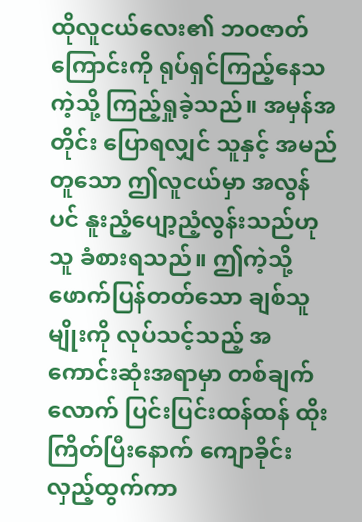ထိုလူငယ်လေး၏ ဘဝဇာတ်ကြောင်းကို ရုပ်ရှင်ကြည့်နေသကဲ့သို့ ကြည့်ရှုခဲ့သည်။ အမှန်အတိုင်း ပြောရလျှင် သူနှင့် အမည်တူသော ဤလူငယ်မှာ အလွန်ပင် နူးညံ့ပျော့ညံ့လွန်းသည်ဟု သူ ခံစားရသည်။ ဤကဲ့သို့ ဖောက်ပြန်တတ်သော ချစ်သူမျိုးကို လုပ်သင့်သည့် အကောင်းဆုံးအရာမှာ တစ်ချက်လောက် ပြင်းပြင်းထန်ထန် ထိုးကြိတ်ပြီးနောက် ကျောခိုင်းလှည့်ထွက်ကာ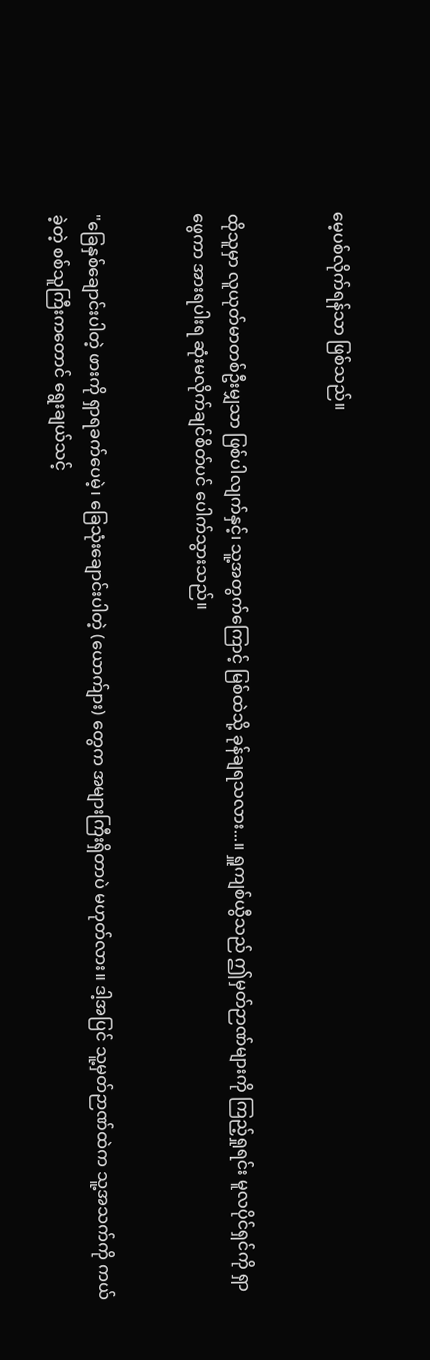မေ့ပစ်လိုက်ရန်သာ ဖြစ်သည်။


ထိုသူမှာ လူယုတ်မာတစ်ဦးမျှသာ ဖြစ်ပါလျက်နှင့်၊ သူ့အတွက်ကြောင့် မြစ်ထဲသို့ ခုန်ချရသလား...။ ရှူကျစ်ယွီသည် ဤမှတ်ဉာဏ်များကို ကြည့်ရှုရင်း မူလပိုင်ရှင်ကို ရှာဖွေကာ အားရပါးရ ဆုံးမလိုက်ချင်စိတ်ပင် ပေါက်သွားသည်။


"ခြေနှစ်ချောင်းပါတဲ့ ဖားကို ရှာရခက်ပေမဲ့၊ ခြေသုံးချောင်းပါတဲ့ (ယောက်ျား) တွေက အများကြီးရှိတာပဲ မဟုတ်လား။ ဒါ့အပြင် သူ့မှတ်ဉာဏ်ထဲက သူ့အသက်ကို ကယ်ခဲ့တဲ့ စစ်သူကြီးကတောင် ရွေးချယ်သင့်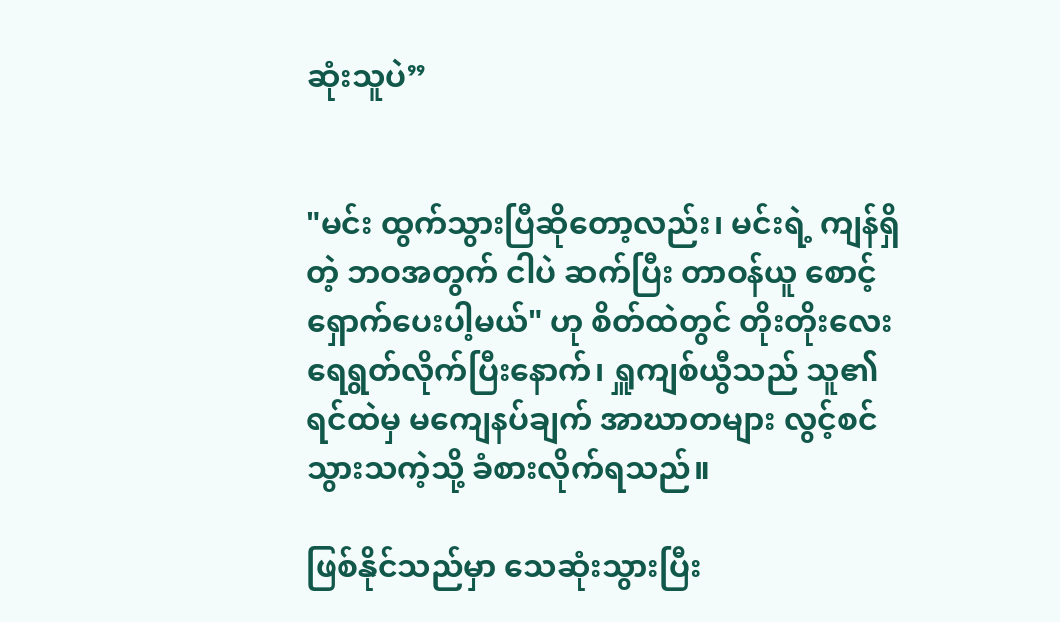ဆုံးသူပဲ”


"မင်း ထွက်သွားပြီဆိုတော့လည်း၊ မင်းရဲ့ ကျန်ရှိတဲ့ ဘဝအတွက် ငါပဲ ဆက်ပြီး တာဝန်ယူ စောင့်ရှောက်ပေးပါ့မယ်" ဟု စိတ်ထဲတွင် တိုးတိုးလေး ရေရွတ်လိုက်ပြီးနောက်၊ ရှူကျစ်ယွီသည် သူ၏ ရင်ထဲမှ မကျေနပ်ချက် အာဃာတများ လွင့်စင်သွားသကဲ့သို့ ခံစားလိုက်ရသည်။

ဖြစ်နိုင်သည်မှာ သေဆုံးသွားပြီး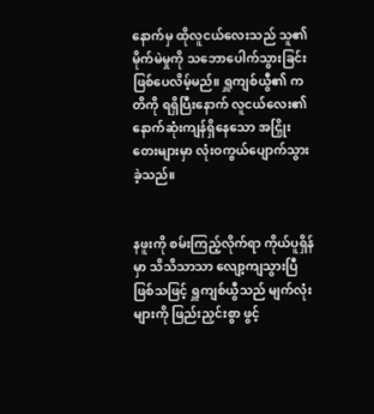နောက်မှ ထိုလူငယ်လေးသည် သူ၏ မိုက်မဲမှုကို သဘောပေါက်သွားခြင်း ဖြစ်ပေလိမ့်မည်။ ရှူကျစ်ယွီ၏ ကတိကို ရရှိပြီးနောက် လူငယ်လေး၏ နောက်ဆုံးကျန်ရှိနေသော အငြှိုးတေးများမှာ လုံးဝကွယ်ပျောက်သွားခဲ့သည်။


နဖူးကို စမ်းကြည့်လိုက်ရာ ကိုယ်ပူရှိန်မှာ သိသိသာသာ လျော့ကျသွားပြီ ဖြစ်သဖြင့် ရှူကျစ်ယွီသည် မျက်လုံးများကို ဖြည်းညှင်းစွာ ဖွင့်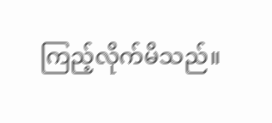ကြည့်လိုက်မိသည်။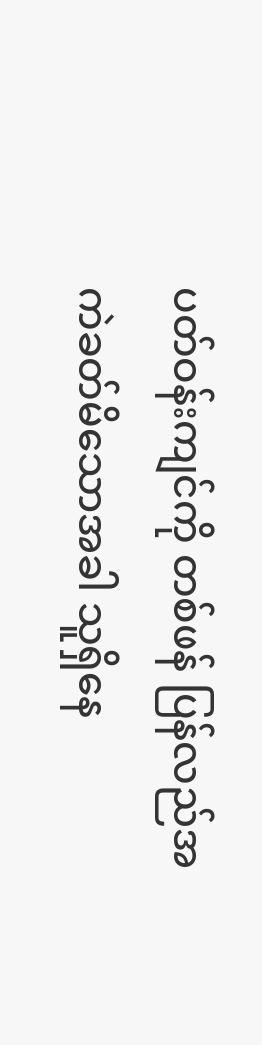ပတ်ဝန်းကျင်ကို တစ်ဖန် ပြန်လည်အကဲခတ်မိသောအခါ သူရှိနေ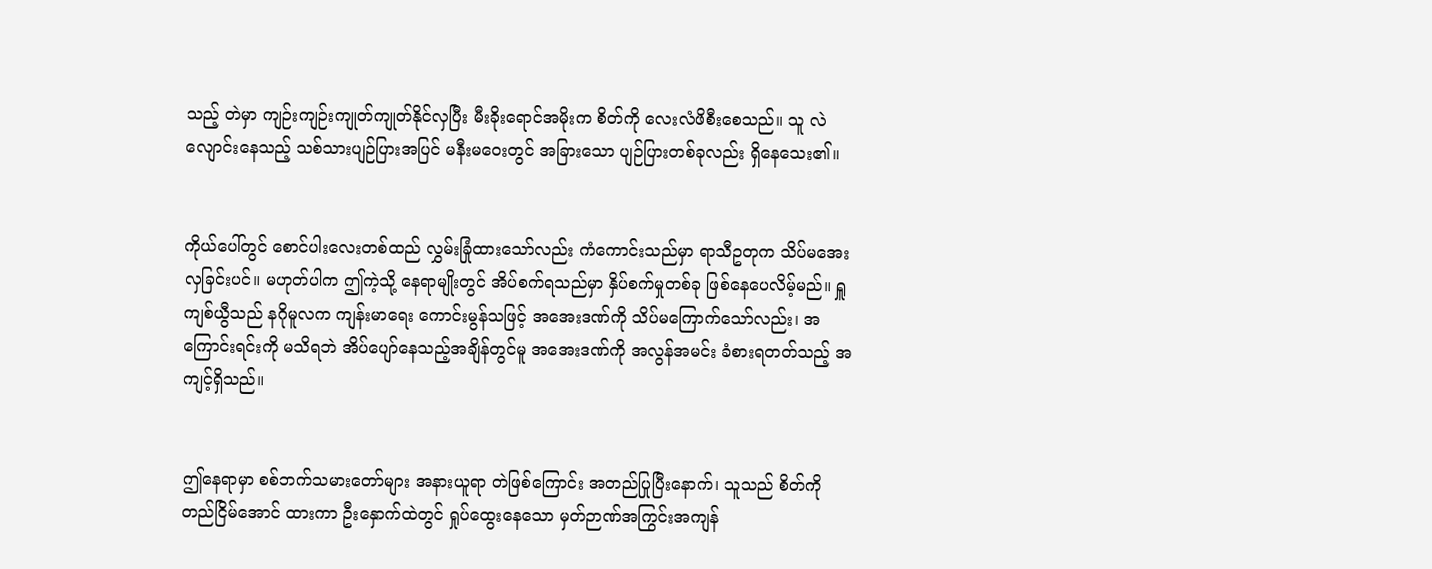သည့် တဲမှာ ကျဉ်းကျဉ်းကျုတ်ကျုတ်နိုင်လှပြီး မီးခိုးရောင်အမိုးက စိတ်ကို လေးလံဖိစီးစေသည်။ သူ လဲလျောင်းနေသည့် သစ်သားပျဉ်ပြားအပြင် မနီးမဝေးတွင် အခြားသော ပျဉ်ပြားတစ်ခုလည်း ရှိနေသေး၏။


ကိုယ်ပေါ်တွင် စောင်ပါးလေးတစ်ထည် လွှမ်းခြုံထားသော်လည်း ကံကောင်းသည်မှာ ရာသီဥတုက သိပ်မအေးလှခြင်းပင်။ မဟုတ်ပါက ဤကဲ့သို့ နေရာမျိုးတွင် အိပ်စက်ရသည်မှာ နှိပ်စက်မှုတစ်ခု ဖြစ်နေပေလိမ့်မည်။ ရှူကျစ်ယွီသည် နဂိုမူလက ကျန်းမာရေး ကောင်းမွန်သဖြင့် အအေးဒဏ်ကို သိပ်မကြောက်သော်လည်း၊ အကြောင်းရင်းကို မသိရဘဲ အိပ်ပျော်နေသည့်အချိန်တွင်မူ အအေးဒဏ်ကို အလွန်အမင်း ခံစားရတတ်သည့် အကျင့်ရှိသည်။


ဤနေရာမှာ စစ်ဘက်သမားတော်များ အနားယူရာ တဲဖြစ်ကြောင်း အတည်ပြုပြီးနောက်၊ သူသည် စိတ်ကို တည်ငြိမ်အောင် ထားကာ ဦးနှောက်ထဲတွင် ရှုပ်ထွေးနေသော မှတ်ဉာဏ်အကြွင်းအကျန်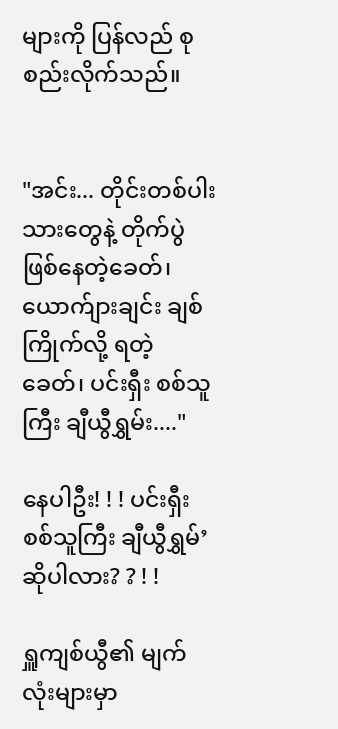များကို ပြန်လည် စုစည်းလိုက်သည်။


"အင်း... တိုင်းတစ်ပါးသားတွေနဲ့ တိုက်ပွဲဖြစ်နေတဲ့ခေတ်၊ ယောက်ျားချင်း ချစ်ကြိုက်လို့ ရတဲ့ခေတ်၊ ပင်းရှီး စစ်သူကြီး ချီယွီရွှမ်း...."

နေပါဦး! ! ! ပင်းရှီး စစ်သူကြီး ချီယွီရွှမ်’ ဆိုပါလား? ? ! !

ရှူကျစ်ယွီ၏ မျက်လုံးများမှာ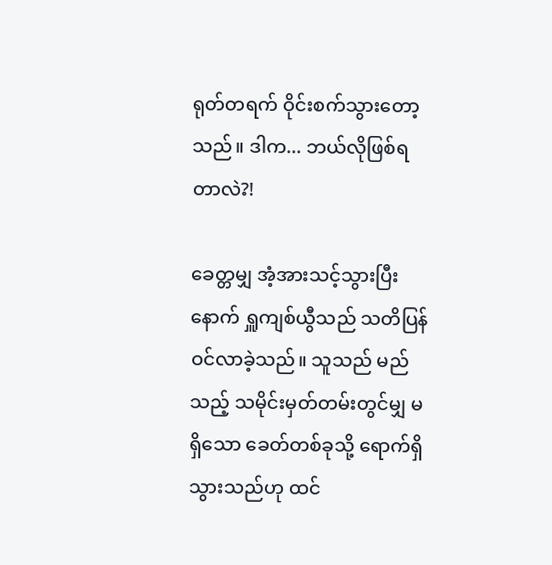ရုတ်တရက် ဝိုင်းစက်သွားတော့သည်။ ဒါက... ဘယ်လိုဖြစ်ရတာလဲ?!

ခေတ္တမျှ အံ့အားသင့်သွားပြီးနောက် ရှူကျစ်ယွီသည် သတိပြန်ဝင်လာခဲ့သည်။ သူသည် မည်သည့် သမိုင်းမှတ်တမ်းတွင်မျှ မရှိသော ခေတ်တစ်ခုသို့ ရောက်ရှိသွားသည်ဟု ထင်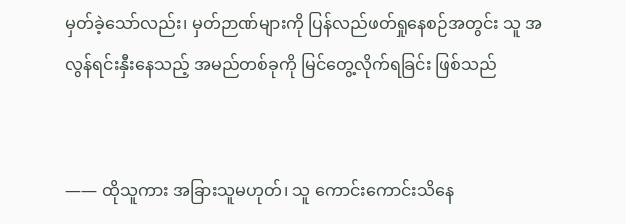မှတ်ခဲ့သော်လည်း၊ မှတ်ဉာဏ်များကို ပြန်လည်ဖတ်ရှုနေစဉ်အတွင်း သူ အလွန်ရင်းနှီးနေသည့် အမည်တစ်ခုကို မြင်တွေ့လိုက်ရခြင်း ဖြစ်သည်


—— ထိုသူကား အခြားသူမဟုတ်၊ သူ ကောင်းကောင်းသိနေ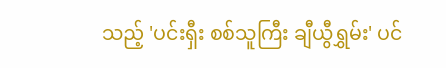သည့် 'ပင်းရှီး စစ်သူကြီး ချီယွီရွှမ်း' ပင်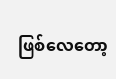ဖြစ်လေတော့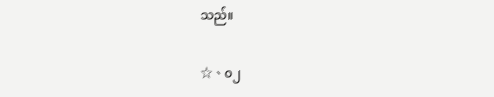သည်။

☆、၀၂